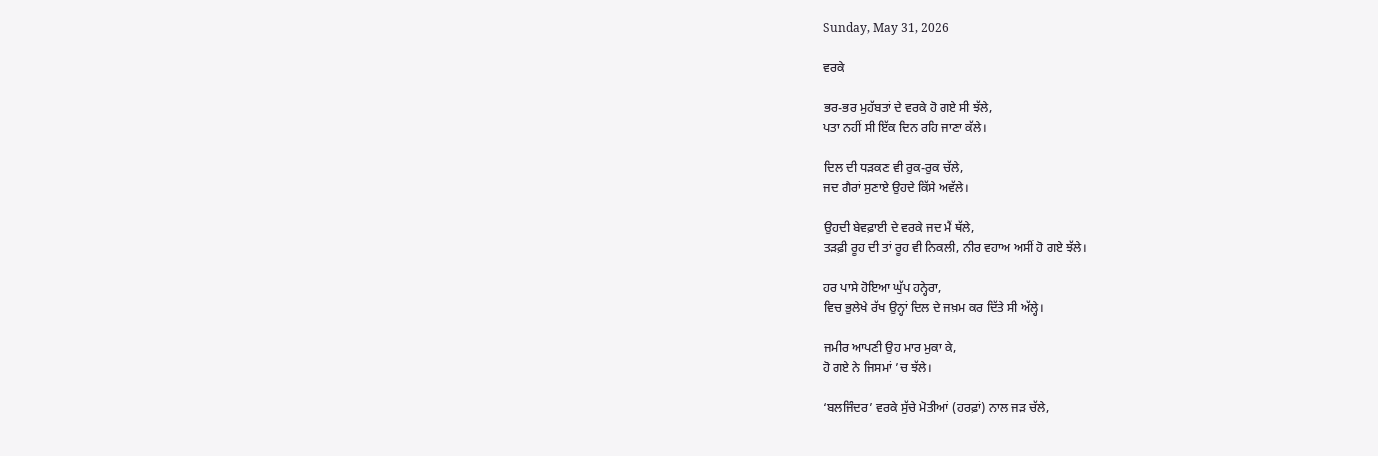Sunday, May 31, 2026

ਵਰਕੇ

ਭਰ-ਭਰ ਮੁਹੱਬਤਾਂ ਦੇ ਵਰਕੇ ਹੋ ਗਏ ਸੀ ਝੱਲੇ,
ਪਤਾ ਨਹੀਂ ਸੀ ਇੱਕ ਦਿਨ ਰਹਿ ਜਾਣਾ ਕੱਲੇ।

ਦਿਲ ਦੀ ਧੜਕਣ ਵੀ ਰੁਕ-ਰੁਕ ਚੱਲੇ,
ਜਦ ਗੈਰਾਂ ਸੁਣਾਏ ਉਹਦੇ ਕਿੱਸੇ ਅਵੱਲੇ।

ਉਹਦੀ ਬੇਵਫ਼ਾਈ ਦੇ ਵਰਕੇ ਜਦ ਮੈਂ ਥੱਲੇ,
ਤੜਫ਼ੀ ਰੂਹ ਦੀ ਤਾਂ ਰੂਹ ਵੀ ਨਿਕਲੀ, ਨੀਰ ਵਹਾਅ ਅਸੀਂ ਹੋ ਗਏ ਝੱਲੇ।

ਹਰ ਪਾਸੇ ਹੋਇਆ ਘੁੱਪ ਹਨ੍ਹੇਰਾ,
ਵਿਚ ਭੁਲੇਖੇ ਰੱਖ ਉਨ੍ਹਾਂ ਦਿਲ ਦੇ ਜਖ਼ਮ ਕਰ ਦਿੱਤੇ ਸੀ ਅੱਲ੍ਹੇ।

ਜਮੀਰ ਆਪਣੀ ਉਹ ਮਾਰ ਮੁਕਾ ਕੇ,
ਹੋ ਗਏ ਨੇ ਜਿਸਮਾਂ ’ਚ ਝੱਲੇ।

‘ਬਲਜਿੰਦਰ’ ਵਰਕੇ ਸੁੱਚੇ ਮੋਤੀਆਂ (ਹਰਫ਼ਾਂ) ਨਾਲ ਜੜ ਚੱਲੇ,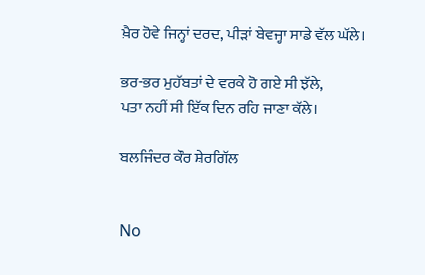ਖ਼ੈਰ ਹੋਵੇ ਜਿਨ੍ਹਾਂ ਦਰਦ, ਪੀੜਾਂ ਬੇਵਜ੍ਹਾ ਸਾਡੇ ਵੱਲ ਘੱਲੇ।

ਭਰ-ਭਰ ਮੁਹੱਬਤਾਂ ਦੇ ਵਰਕੇ ਹੋ ਗਏ ਸੀ ਝੱਲੇ,
ਪਤਾ ਨਹੀਂ ਸੀ ਇੱਕ ਦਿਨ ਰਹਿ ਜਾਣਾ ਕੱਲੇ।

ਬਲਜਿੰਦਰ ਕੌਰ ਸ਼ੇਰਗਿੱਲ


No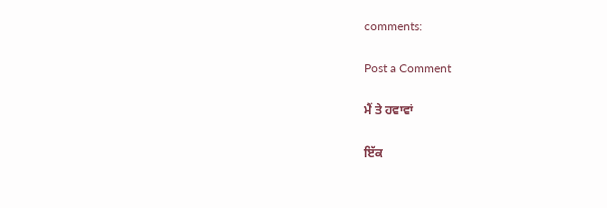comments:

Post a Comment

ਮੈਂ ਤੇ ਹਵਾਵਾਂ

ਇੱਕ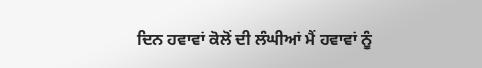ਦਿਨ ਹਵਾਵਾਂ ਕੋਲੋਂ ਦੀ ਲੰਘੀਆਂ ਮੈਂ ਹਵਾਵਾਂ ਨੂੰ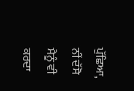ਪੁੱਛਿਆ, ਨੀਂ ਦੱਸੋ ਮੈਨੂੰ ਵੀ ਕਰਦਾ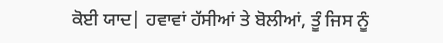ਕੋਈ ਯਾਦ| ਹਵਾਵਾਂ ਹੱਸੀਆਂ ਤੇ ਬੋਲੀਆਂ, ਤੂੰ ਜਿਸ ਨੂੰ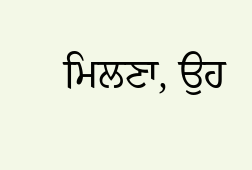ਮਿਲਣਾ, ਉਹ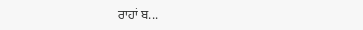ਰਾਹਾਂ ਬ...